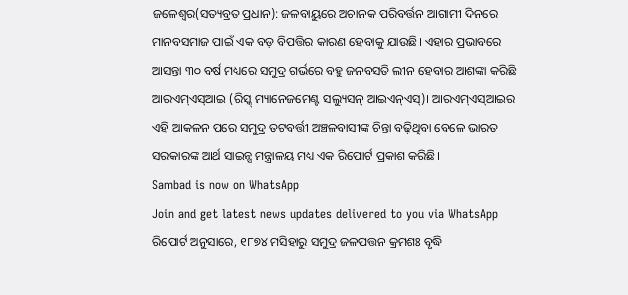ଜଳେଶ୍ବର(ସତ୍ୟବ୍ରତ ପ୍ରଧାନ): ଜଳବାୟୁରେ ଅଚାନକ ପରିବର୍ତ୍ତନ ଆଗାମୀ ଦିନରେ ମାନବସମାଜ ପାଇଁ ଏକ ବଡ଼ ବିପତ୍ତିର କାରଣ ହେବାକୁ ଯାଉଛି। ଏହାର ପ୍ରଭାବରେ ଆସନ୍ତା ୩୦ ବର୍ଷ ମଧ୍ୟରେ ସମୁଦ୍ର ଗର୍ଭରେ ବହୁ ଜନବସତି ଲୀନ ହେବାର ଆଶଙ୍କା କରିଛି ଆରଏମ୍ଏସ୍ଆଇ (ରିସ୍କ୍ ମ୍ୟାନେଜମେଣ୍ଟ ସଲ୍ୟୁସନ୍ ଆଇଏନ୍ଏସ୍)। ଆରଏମ୍ଏସ୍ଆଇର ଏହି ଆକଳନ ପରେ ସମୁଦ୍ର ତଟବର୍ତ୍ତୀ ଅଞ୍ଚଳବାସୀଙ୍କ ଚିନ୍ତା ବଢ଼ିଥିବା ବେଳେ ଭାରତ ସରକାରଙ୍କ ଆର୍ଥ ସାଇନ୍ସ ମନ୍ତ୍ରାଳୟ ମଧ୍ୟ ଏକ ରିପୋର୍ଟ ପ୍ରକାଶ କରିଛି।
Sambad is now on WhatsApp
Join and get latest news updates delivered to you via WhatsApp
ରିପୋର୍ଟ ଅନୁସାରେ, ୧୮୭୪ ମସିହାରୁ ସମୁଦ୍ର ଜଳପତ୍ତନ କ୍ରମଶଃ ବୃଦ୍ଧି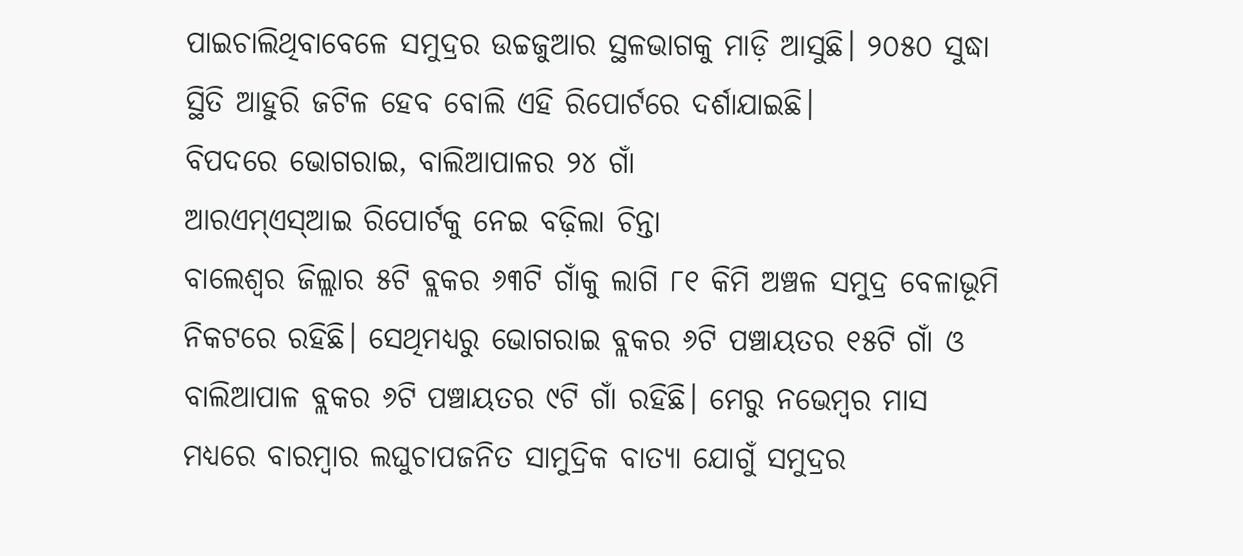ପାଇଚାଲିଥିବାବେଳେ ସମୁଦ୍ରର ଉଚ୍ଚଜୁଆର ସ୍ଥଳଭାଗକୁ ମାଡ଼ି ଆସୁଛି। ୨୦୫୦ ସୁଦ୍ଧା ସ୍ଥିତି ଆହୁରି ଜଟିଳ ହେବ ବୋଲି ଏହି ରିପୋର୍ଟରେ ଦର୍ଶାଯାଇଛି।
ବିପଦରେ ଭୋଗରାଇ, ବାଲିଆପାଳର ୨୪ ଗାଁ
ଆରଏମ୍ଏସ୍ଆଇ ରିପୋର୍ଟକୁ ନେଇ ବଢ଼ିଲା ଚିନ୍ତା
ବାଲେଶ୍ବର ଜିଲ୍ଲାର ୫ଟି ବ୍ଲକର ୬୩ଟି ଗାଁକୁ ଲାଗି ୮୧ କିମି ଅଞ୍ଚଳ ସମୁଦ୍ର ବେଳାଭୂମି ନିକଟରେ ରହିଛି। ସେଥିମଧ୍ୟରୁ ଭୋଗରାଇ ବ୍ଲକର ୬ଟି ପଞ୍ଚାୟତର ୧୫ଟି ଗାଁ ଓ ବାଲିଆପାଳ ବ୍ଲକର ୬ଟି ପଞ୍ଚାୟତର ୯ଟି ଗାଁ ରହିଛି। ମେରୁ ନଭେମ୍ବର ମାସ ମଧ୍ୟରେ ବାରମ୍ବାର ଲଘୁଚାପଜନିତ ସାମୁଦ୍ରିକ ବାତ୍ୟା ଯୋଗୁଁ ସମୁଦ୍ରର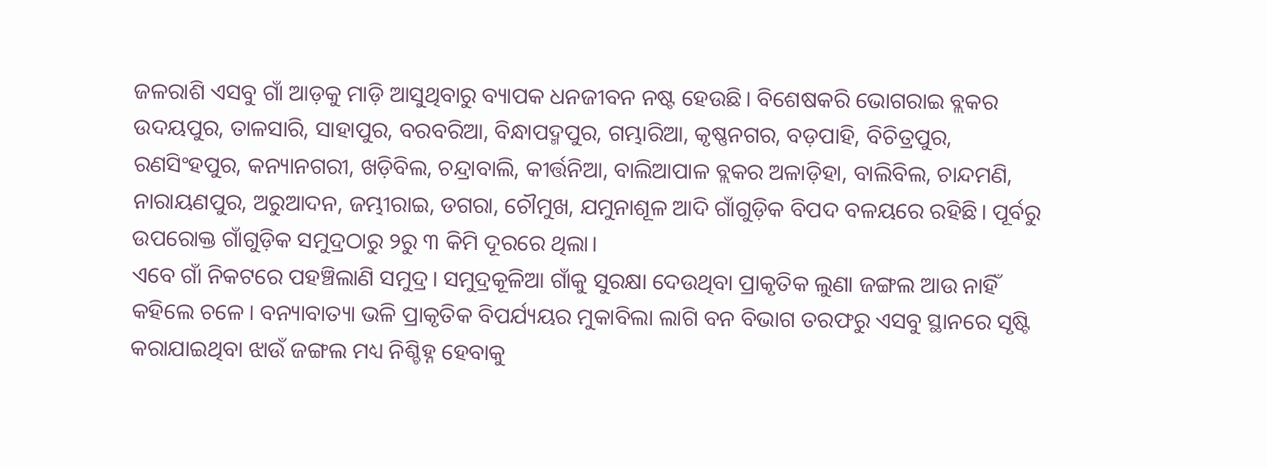ଜଳରାଶି ଏସବୁ ଗାଁ ଆଡ଼କୁ ମାଡ଼ି ଆସୁଥିବାରୁ ବ୍ୟାପକ ଧନଜୀବନ ନଷ୍ଟ ହେଉଛି। ବିଶେଷକରି ଭୋଗରାଇ ବ୍ଲକର ଉଦୟପୁର, ତାଳସାରି, ସାହାପୁର, ବରବରିଆ, ବିନ୍ଧାପଦ୍ମପୁର, ଗମ୍ଭାରିଆ, କୃଷ୍ଣନଗର, ବଡ଼ପାହି, ବିଚିତ୍ରପୁର, ରଣସିଂହପୁର, କନ୍ୟାନଗରୀ, ଖଡ଼ିବିଲ, ଚନ୍ଦ୍ରାବାଲି, କୀର୍ତ୍ତନିଆ, ବାଲିଆପାଳ ବ୍ଲକର ଅଳାଡ଼ିହା, ବାଲିବିଲ, ଚାନ୍ଦମଣି, ନାରାୟଣପୁର, ଅରୁଆଦନ, ଜମ୍ଭୀରାଇ, ଡଗରା, ଚୌମୁଖ, ଯମୁନାଶୂଳ ଆଦି ଗାଁଗୁଡ଼ିକ ବିପଦ ବଳୟରେ ରହିଛି। ପୂର୍ବରୁ ଉପରୋକ୍ତ ଗାଁଗୁଡ଼ିକ ସମୁଦ୍ରଠାରୁ ୨ରୁ ୩ କିମି ଦୂରରେ ଥିଲା।
ଏବେ ଗାଁ ନିକଟରେ ପହଞ୍ଚିଲାଣି ସମୁଦ୍ର। ସମୁଦ୍ରକୂଳିଆ ଗାଁକୁ ସୁରକ୍ଷା ଦେଉଥିବା ପ୍ରାକୃତିକ ଲୁଣା ଜଙ୍ଗଲ ଆଉ ନାହିଁ କହିଲେ ଚଳେ। ବନ୍ୟାବାତ୍ୟା ଭଳି ପ୍ରାକୃତିକ ବିପର୍ଯ୍ୟୟର ମୁକାବିଲା ଲାଗି ବନ ବିଭାଗ ତରଫରୁ ଏସବୁ ସ୍ଥାନରେ ସୃଷ୍ଟି କରାଯାଇଥିବା ଝାଉଁ ଜଙ୍ଗଲ ମଧ୍ୟ ନିଶ୍ଚିହ୍ନ ହେବାକୁ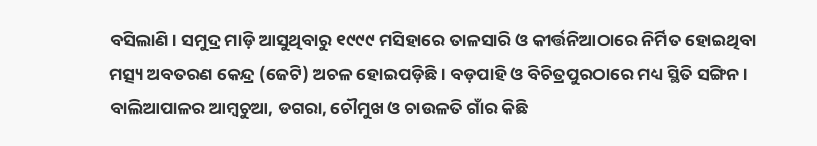ବସିଲାଣି। ସମୁଦ୍ର ମାଡ଼ି ଆସୁଥିବାରୁ ୧୯୯୯ ମସିହାରେ ତାଳସାରି ଓ କୀର୍ତ୍ତନିଆଠାରେ ନିର୍ମିତ ହୋଇଥିବା ମତ୍ସ୍ୟ ଅବତରଣ କେନ୍ଦ୍ର (ଜେଟି) ଅଚଳ ହୋଇପଡ଼ିଛି। ବଡ଼ପାହି ଓ ବିଚିତ୍ରପୁରଠାରେ ମଧ୍ୟ ସ୍ଥିତି ସଙ୍ଗିନ। ବାଲିଆପାଳର ଆମ୍ବଚୁଆ, ଡଗରା, ଚୌମୁଖ ଓ ଚାଉଳତି ଗାଁର କିଛି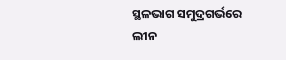ସ୍ଥଳଭାଗ ସମୁଦ୍ରଗର୍ଭରେ ଲୀନ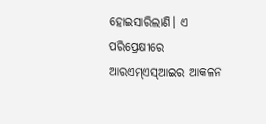ହୋଇସାରିଲାଣି। ଏ ପରିପ୍ରେକ୍ଷୀରେ ଆରଏମ୍ଏସ୍ଆଇର ଆକଳନ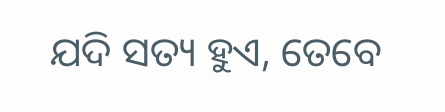ଯଦି ସତ୍ୟ ହୁଏ, ତେବେ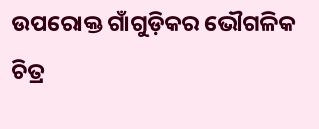ଉପରୋକ୍ତ ଗାଁଗୁଡ଼ିକର ଭୌଗଳିକ ଚିତ୍ର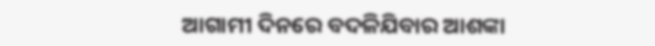ଆଗାମୀ ଦିନରେ ବଦଳିଯିବାର ଆଶଙ୍କା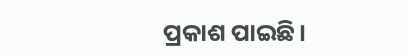ପ୍ରକାଶ ପାଇଛି।